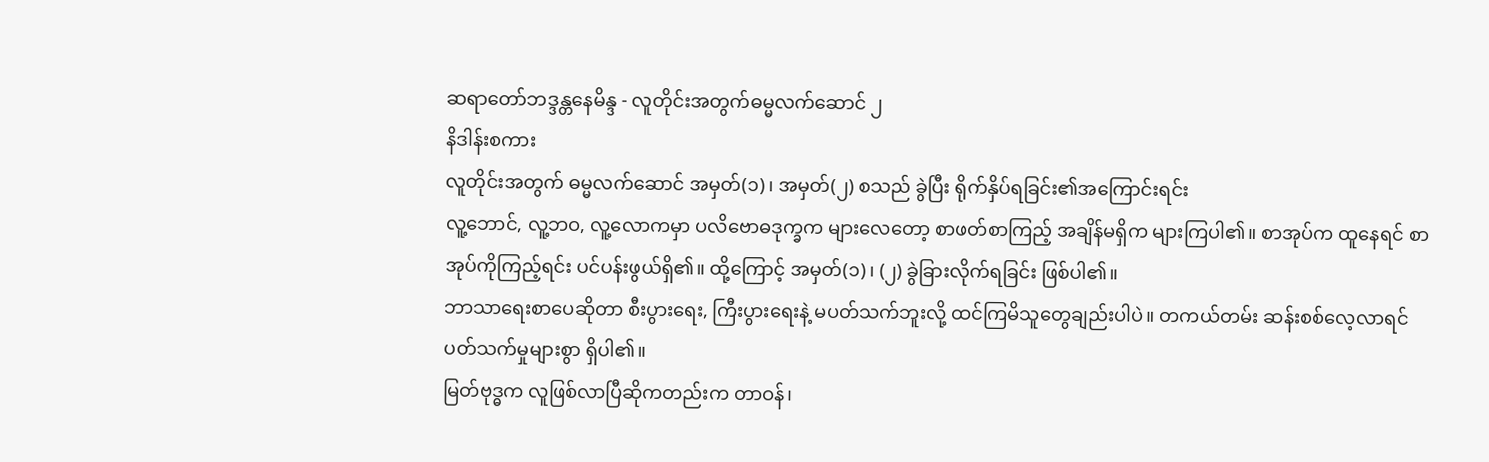ဆရာတော်ဘဒ္ဒန္တနေမိန္ဒ - လူတိုင်းအတွက်ဓမ္မလက်ဆောင် ၂
နိဒါန်းစကား
လူတိုင်းအတွက် ဓမ္မလက်ဆောင် အမှတ်(၁)၊ အမှတ်(၂) စသည် ခွဲပြီး ရိုက်နှိပ်ရခြင်း၏အကြောင်းရင်း
လူ့ဘောင်, လူ့ဘဝ, လူ့လောကမှာ ပလိဗောဓဒုက္ခက များလေတော့ စာဖတ်စာကြည့် အချိန်မရှိက များကြပါ၏။ စာအုပ်က ထူနေရင် စာအုပ်ကိုကြည့်ရင်း ပင်ပန်းဖွယ်ရှိ၏။ ထို့ကြောင့် အမှတ်(၁)၊ (၂) ခွဲခြားလိုက်ရခြင်း ဖြစ်ပါ၏။
ဘာသာရေးစာပေဆိုတာ စီးပွားရေး, ကြီးပွားရေးနဲ့ မပတ်သက်ဘူးလို့ ထင်ကြမိသူတွေချည်းပါပဲ။ တကယ်တမ်း ဆန်းစစ်လေ့လာရင် ပတ်သက်မှုများစွာ ရှိပါ၏။
မြတ်ဗုဒ္ဓက လူဖြစ်လာပြီဆိုကတည်းက တာဝန်၊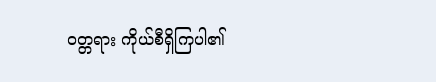ဝတ္တရား ကိုယ်စီရှိကြပါ၏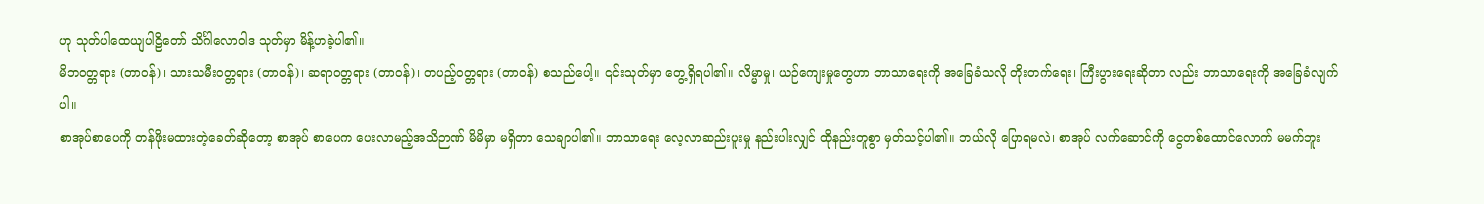ဟု သုတ်ပါထေယျပါဠိတော် သိင်္ဂါလောဝါဒ သုတ်မှာ မိန့်ဟခဲ့ပါ၏။
မိဘဝတ္တရား (တာဝန်)၊ သားသမီးဝတ္တရား (တာဝန်)၊ ဆရာဝတ္တရား (တာဝန်)၊ တပည့်ဝတ္တရား (တာဝန်) စသည်ပေါ့။ ၎င်းသုတ်မှာ တွေ့ရှိရပါ၏။ လိမ္မာမှု၊ ယဉ်ကျေးမှုတွေဟာ ဘာသာရေးကို အခြေခံသလို တိုးတက်ရေး၊ ကြီးပွားရေးဆိုတာ လည်း ဘာသာရေးကို အခြေခံလျက်ပါ။
စာအုပ်စာပေကို တန်ဖိုးမထားတဲ့ခေတ်ဆိုတော့ စာအုပ် စာပေက ပေးလာမည့်အသိဉာဏ် မိမိမှာ မရှိတာ သေချာပါ၏။ ဘာသာရေး လေ့လာဆည်းပူးမှု နည်းပါးလျှင် ထိုနည်းတူစွာ မှတ်သင့်ပါ၏။ ဘယ်လို ပြောရမလဲ၊ စာအုပ် လက်ဆောင်ကို ငွေတစ်ထောင်လောက် မမက်ဘူး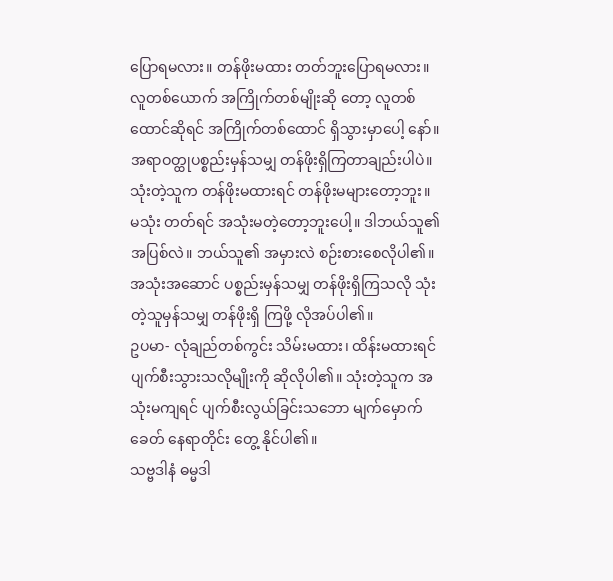ပြောရမလား။ တန်ဖိုးမထား တတ်ဘူးပြောရမလား။ လူတစ်ယောက် အကြိုက်တစ်မျိုးဆို တော့ လူတစ်ထောင်ဆိုရင် အကြိုက်တစ်ထောင် ရှိသွားမှာပေါ့ နော်။
အရာဝတ္ထုပစ္စည်းမှန်သမျှ တန်ဖိုးရှိကြတာချည်းပါပဲ။ သုံးတဲ့သူက တန်ဖိုးမထားရင် တန်ဖိုးမများတော့ဘူး။ မသုံး တတ်ရင် အသုံးမတဲ့တော့ဘူးပေါ့။ ဒါဘယ်သူ၏အပြစ်လဲ။ ဘယ်သူ၏ အမှားလဲ စဉ်းစားစေလိုပါ၏။ အသုံးအဆောင် ပစ္စည်းမှန်သမျှ တန်ဖိုးရှိကြသလို သုံးတဲ့သူမှန်သမျှ တန်ဖိုးရှိ ကြဖို့ လိုအပ်ပါ၏။
ဥပမာ- လုံချည်တစ်ကွင်း သိမ်းမထား၊ ထိန်းမထားရင် ပျက်စီးသွားသလိုမျိုးကို ဆိုလိုပါ၏။ သုံးတဲ့သူက အသုံးမကျရင် ပျက်စီးလွယ်ခြင်းသဘော မျက်မှောက်ခေတ် နေရာတိုင်း တွေ့ နိုင်ပါ၏။
သဗ္ဗဒါနံ ဓမ္မဒါ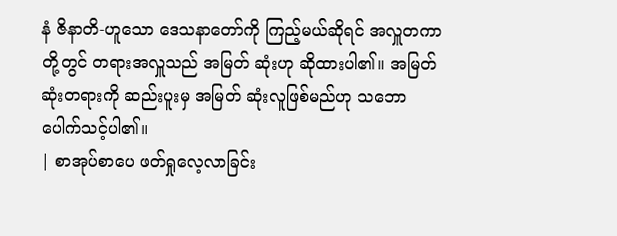နံ ဇိနာတိ-ဟူသော ဒေသနာတော်ကို ကြည့်မယ်ဆိုရင် အလှူတကာတို့တွင် တရားအလှူသည် အမြတ် ဆုံးဟု ဆိုထားပါ၏။ အမြတ်ဆုံးတရားကို ဆည်းပူးမှ အမြတ် ဆုံးလူဖြစ်မည်ဟု သဘောပေါက်သင့်ပါ၏။
| စာအုပ်စာပေ ဖတ်ရှုလေ့လာခြင်း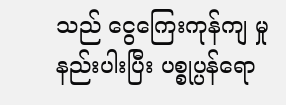သည် ငွေကြေးကုန်ကျ မှု နည်းပါးပြီး ပစ္စုပ္ပန်ရော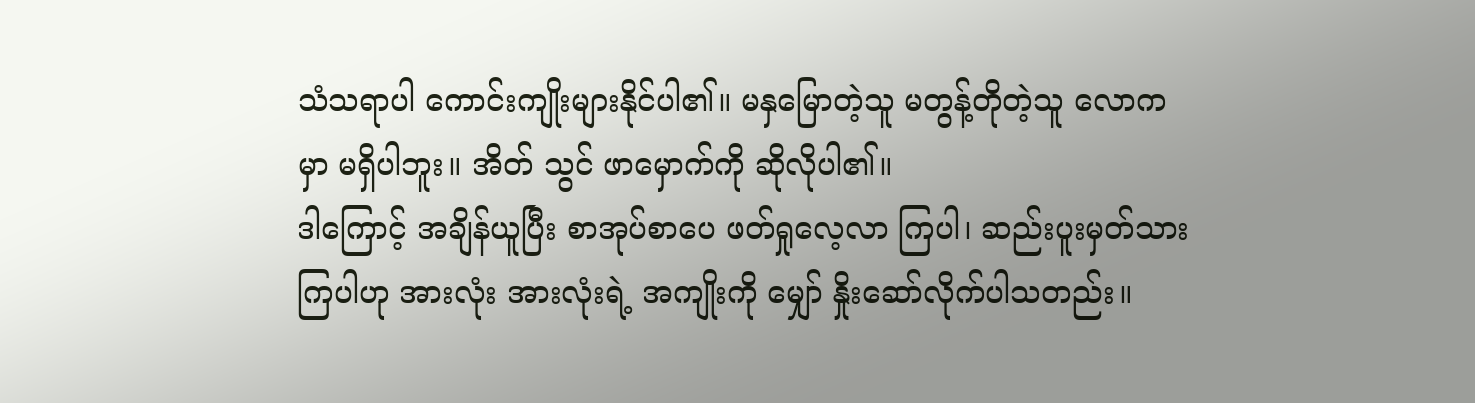သံသရာပါ ကောင်းကျိုးများနိုင်ပါ၏။ မနှမြောတဲ့သူ မတွန့်တိုတဲ့သူ လောကမှာ မရှိပါဘူး။ အိတ် သွင် ဖာမှောက်ကို ဆိုလိုပါ၏။
ဒါကြောင့် အချိန်ယူပြီး စာအုပ်စာပေ ဖတ်ရှုလေ့လာ ကြပါ၊ ဆည်းပူးမှတ်သားကြပါဟု အားလုံး အားလုံးရဲ့ အကျိုးကို မျှော် နှိုးဆော်လိုက်ပါသတည်း။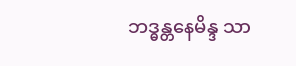ဘဒ္ဓန္တနေမိန္ဒ သာ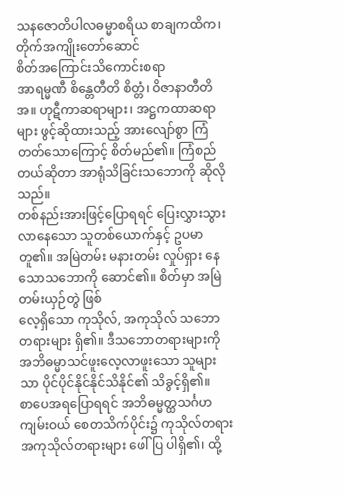သနဇောတိပါလဓမ္မာစရိယ စာချကထိက၊ တိုက်အကျိုးတော်ဆောင်
စိတ်အကြောင်းသိကောင်းစရာ
အာရမ္မဏီ စိန္တေတီတိ စိတ္တံ၊ ဝိဇာနာတီတိ အ။ ဟုဋီကာဆရာများ၊ အဋ္ဌကထာဆရာများ ဖွင့်ဆိုထားသည့် အားလျော်စွာ ကြံတတ်သောကြောင့် စိတ်မည်၏။ ကြံစည် တယ်ဆိုတာ အာရုံသိခြင်းသဘောကို ဆိုလိုသည်။
တစ်နည်းအားဖြင့်ပြောရရင် ပြေးလွှားသွားလာနေသော သူတစ်ယောက်နှင့် ဥပမာတူ၏။ အမြဲတမ်း မနားတမ်း လှုပ်ရှား နေသောသဘောကို ဆောင်၏။ စိတ်မှာ အမြဲတမ်းယှဉ်တွဲ ဖြစ်
လေ့ရှိသော ကုသိုလ်, အကုသိုလ် သဘောတရားများ ရှိ၏။ ဒီသဘောတရားများကို အဘိဓမ္မာသင်ဖူးလေ့လာဖူးသော သူများသာ ပိုင်ပိုင်နိုင်နိုင်သိနိုင်၏ သိခွင့်ရှိ၏။
စာပေအရပြောရရင် အဘိဓမ္မတ္ထသင်္ဂဟကျမ်းဝယ် စေတသိက်ပိုင်း၌ ကုသိုလ်တရား အကုသိုလ်တရားများ ဖေါ်ပြ ပါရှိ၏၊ ထို့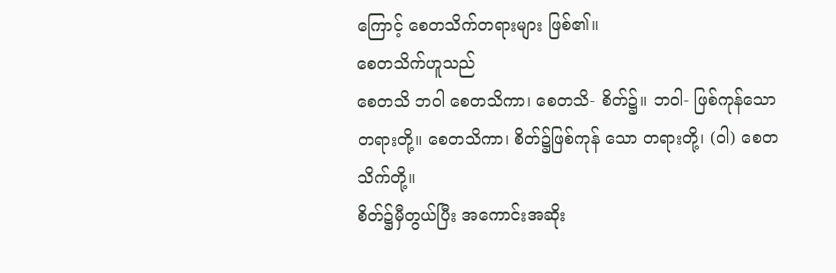ကြောင့် စေတသိက်တရားများ ဖြစ်၏။
စေတသိက်ဟူသည်
စေတသိ ဘဝါ စေတသိကာ၊ စေတသိ- စိတ်၌။ ဘဝါ- ဖြစ်ကုန်သော တရားတို့။ စေတသိကာ၊ စိတ်၌ဖြစ်ကုန် သော တရားတို့၊ (ဝါ) စေတသိက်တို့။
စိတ်၌မှီတွယ်ပြီး အကောင်းအဆိုး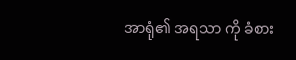အာရုံ၏ အရသာ ကို ခံစား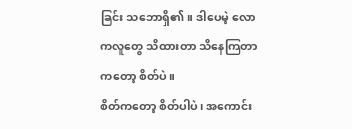ခြင်း သဘောရှိ၏။ ဒါပေမဲ့ လောကလူတွေ သိထားတာ သိနေကြတာကတော့ စိတ်ပဲ။
စိတ်ကတော့ စိတ်ပါပဲ၊ အကောင်း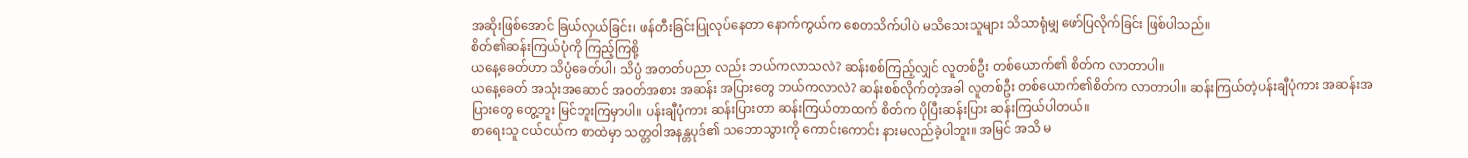အဆိုးဖြစ်အောင် ခြယ်လှယ်ခြင်း၊ ဖန်တီးခြင်းပြုလုပ်နေတာ နောက်ကွယ်က စေတသိက်ပါပဲ မသိသေးသူများ သိသာရုံမျှ ဖော်ပြလိုက်ခြင်း ဖြစ်ပါသည်။
စိတ်၏ဆန်းကြယ်ပုံကို ကြည့်ကြစို့
ယနေ့ခေတ်ဟာ သိပ္ပံခေတ်ပါ၊ သိပ္ပံ အတတ်ပညာ လည်း ဘယ်ကလာသလဲ? ဆန်းစစ်ကြည့်လျှင် လူတစ်ဦး တစ်ယောက်၏ စိတ်က လာတာပါ။
ယနေ့ခေတ် အသုံးအဆောင် အဝတ်အစား အဆန်း အပြားတွေ ဘယ်ကလာလဲ? ဆန်းစစ်လိုက်တဲ့အခါ လူတစ်ဦး တစ်ယောက်၏စိတ်က လာတာပါ။ ဆန်းကြယ်တဲ့ပန်းချီပုံကား အဆန်းအပြားတွေ တွေ့ဘူး မြင်ဘူးကြမှာပါ။ ပန်းချီပုံကား ဆန်းပြားတာ ဆန်းကြယ်တာထက် စိတ်က ပိုပြီးဆန်းပြား ဆန်းကြယ်ပါတယ်။
စာရေးသူ ငယ်ငယ်က စာထဲမှာ သတ္တဝါအနန္တပုဒ်၏ သဘောသွားကို ကောင်းကောင်း နားမလည်ခဲ့ပါဘူး။ အမြင် အသိ မ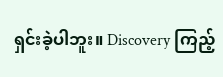ရှင်းခဲ့ပါဘူး။ Discovery ကြည့်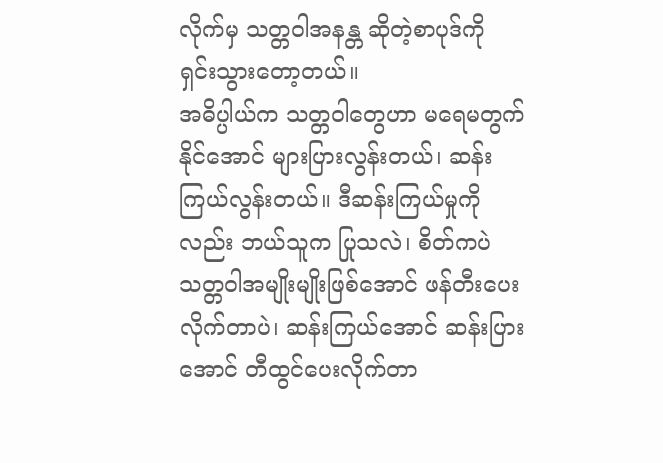လိုက်မှ သတ္တဝါအနန္တ ဆိုတဲ့စာပုဒ်ကို ရှင်းသွားတော့တယ်။
အဓိပ္ပါယ်က သတ္တဝါတွေဟာ မရေမတွက်နိုင်အောင် များပြားလွန်းတယ်၊ ဆန်းကြယ်လွန်းတယ်။ ဒီဆန်းကြယ်မှုကို လည်း ဘယ်သူက ပြုသလဲ၊ စိတ်ကပဲ သတ္တဝါအမျိုးမျိုးဖြစ်အောင် ဖန်တီးပေးလိုက်တာပဲ၊ ဆန်းကြယ်အောင် ဆန်းပြားအောင် တီထွင်ပေးလိုက်တာ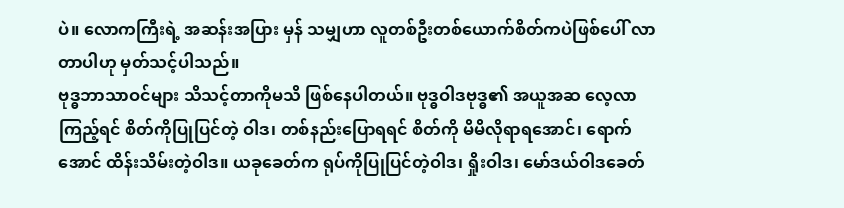ပဲ။ လောကကြီးရဲ့ အဆန်းအပြား မှန် သမျှဟာ လူတစ်ဦးတစ်ယောက်စိတ်ကပဲဖြစ်ပေါ် လာတာပါဟု မှတ်သင့်ပါသည်။
ဗုဒ္ဓဘာသာဝင်များ သိသင့်တာကိုမသိ ဖြစ်နေပါတယ်။ ဗုဒ္ဓဝါဒဗုဒ္ဓ၏ အယူအဆ လေ့လာကြည့်ရင် စိတ်ကိုပြုပြင်တဲ့ ဝါဒ၊ တစ်နည်းပြောရရင် စိတ်ကို မိမိလိုရာရအောင်၊ ရောက်
အောင် ထိန်းသိမ်းတဲ့ဝါဒ။ ယခုခေတ်က ရုပ်ကိုပြုပြင်တဲ့ဝါဒ၊ ရှိုးဝါဒ၊ မော်ဒယ်ဝါဒခေတ်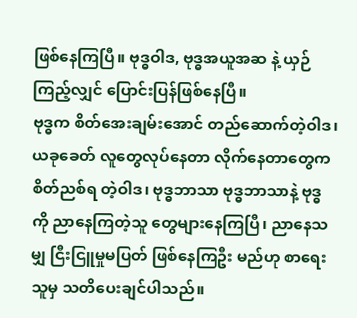ဖြစ်နေကြပြီ။ ဗုဒ္ဓဝါဒ, ဗုဒ္ဓအယူအဆ နဲ့ ယှဉ်ကြည့်လျှင် ပြောင်းပြန်ဖြစ်နေပြီ။
ဗုဒ္ဓက စိတ်အေးချမ်းအောင် တည်ဆောက်တဲ့ဝါဒ၊ ယခုခေတ် လူတွေလုပ်နေတာ လိုက်နေတာတွေက စိတ်ညစ်ရ တဲ့ဝါဒ၊ ဗုဒ္ဓဘာသာ ဗုဒ္ဓဘာသာနဲ့ ဗုဒ္ဓကို ညာနေကြတဲ့သူ တွေများနေကြပြီ၊ ညာနေသမျှ ငြီးငြူမှုမပြတ် ဖြစ်နေကြဦး မည်ဟု စာရေးသူမှ သတိပေးချင်ပါသည်။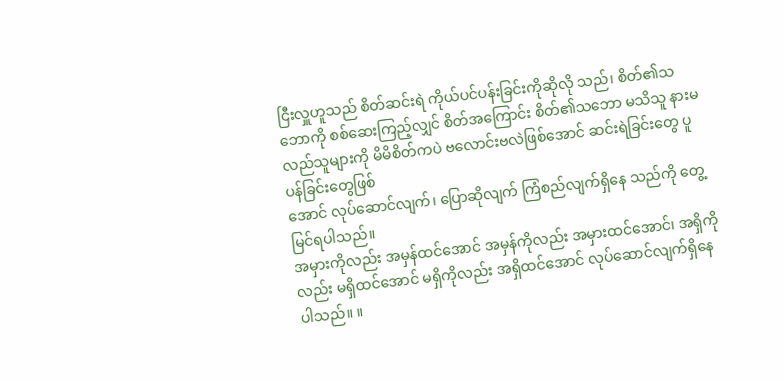ငြီးလှူဟူသည် စိတ်ဆင်းရဲ ကိုယ်ပင်ပန်းခြင်းကိုဆိုလို သည်၊ စိတ်၏သဘောကို စစ်ဆေးကြည့်လျှင် စိတ်အကြောင်း စိတ်၏သဘော မသိသူ နားမလည်သူများကို မိမိစိတ်ကပဲ ဗလောင်းဗလဲဖြစ်အောင် ဆင်းရဲခြင်းတွေ ပူပန်ခြင်းတွေဖြစ်
အောင် လုပ်ဆောင်လျက်၊ ပြောဆိုလျက် ကြံစည်လျက်ရှိနေ သည်ကို တွေ့မြင်ရပါသည်။
အမှားကိုလည်း အမှန်ထင်အောင် အမှန်ကိုလည်း အမှားထင်အောင်၊ အရှိကိုလည်း မရှိထင်အောင် မရှိကိုလည်း အရှိထင်အောင် လုပ်ဆောင်လျက်ရှိနေပါသည်။ ။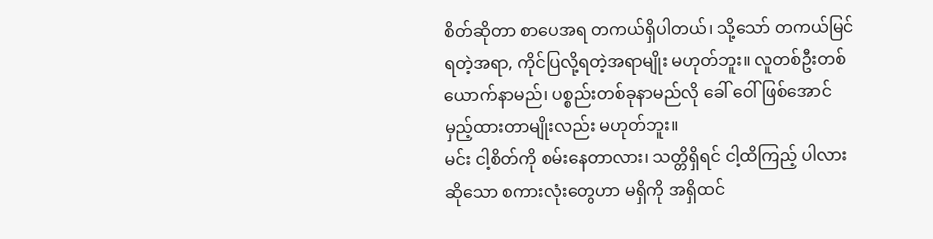စိတ်ဆိုတာ စာပေအရ တကယ်ရှိပါတယ်၊ သို့သော် တကယ်မြင်ရတဲ့အရာ, ကိုင်ပြလို့ရတဲ့အရာမျိုး မဟုတ်ဘူး။ လူတစ်ဦးတစ်ယောက်နာမည်၊ ပစ္စည်းတစ်ခုနာမည်လို ခေါ် ဝေါ်ဖြစ်အောင် မှည့်ထားတာမျိုးလည်း မဟုတ်ဘူး။
မင်း ငါ့စိတ်ကို စမ်းနေတာလား၊ သတ္တိရှိရင် ငါ့ထိကြည့် ပါလားဆိုသော စကားလုံးတွေဟာ မရှိကို အရှိထင်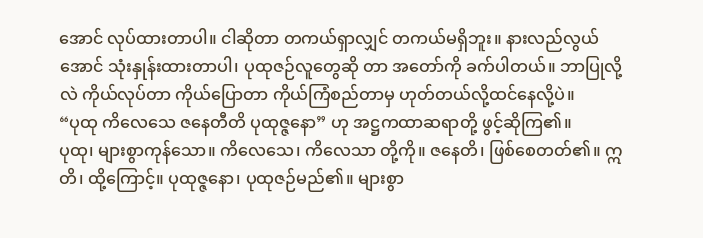အောင် လုပ်ထားတာပါ။ ငါဆိုတာ တကယ်ရှာလျှင် တကယ်မရှိဘူး။ နားလည်လွယ်အောင် သုံးနှုန်းထားတာပါ၊ ပုထုဇဉ်လူတွေဆို တာ အတော်ကို ခက်ပါတယ်။ ဘာပြုလို့လဲ ကိုယ်လုပ်တာ ကိုယ်ပြောတာ ကိုယ်ကြံစည်တာမှ ဟုတ်တယ်လို့ထင်နေလို့ပဲ။
“ပုထု ကိလေသေ ဇနေတီတိ ပုထုဇ္ဇနော” ဟု အဋ္ဌကထာဆရာတို့ ဖွင့်ဆိုကြ၏။
ပုထု၊ များစွာကုန်သော။ ကိလေသေ၊ ကိလေသာ တို့ကို။ ဇနေတိ၊ ဖြစ်စေတတ်၏။ ဣတိ၊ ထို့ကြောင့်။ ပုထုဇ္ဇနော၊ ပုထုဇဉ်မည်၏။ များစွာ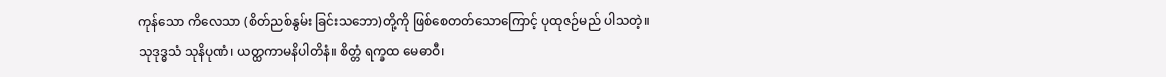ကုန်သော ကိလေသာ (စိတ်ညစ်နွမ်း ခြင်းသဘော)တို့ကို ဖြစ်စေတတ်သောကြောင့် ပုထုဇဉ်မည် ပါသတဲ့။
သုဒုဒ္ဓသံ သုနိပုဏံ၊ ယတ္ထကာမနိပါတိနံ။ စိတ္တံ ရက္ခထ မေဓာဝီ၊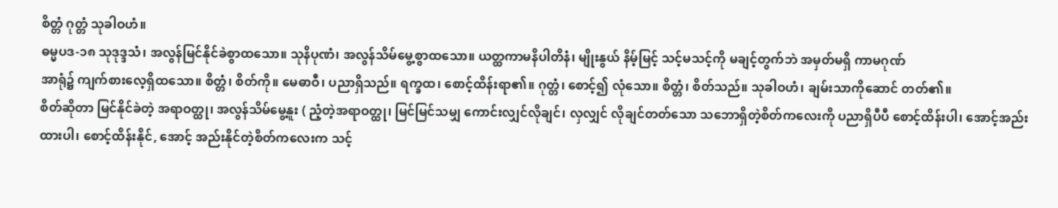စိတ္တံ ဂုတ္တံ သုခါဝဟံ။
ဓမ္မပဒ-၁၈ သုဒုဒ္ဒသံ၊ အလွန်မြင်နိုင်ခဲစွာထသော။ သုနိပုဏံ၊ အလွန်သိမ်မွေ့စွာထသော။ ယတ္ထကာမနိပါတိနံ၊ မျိုးနွယ် နိမ့်မြင့် သင့်မသင့်ကို မချင့်တွက်ဘဲ အမှတ်မရှိ ကာမဂုဏ်
အာရုံ၌ ကျက်စားလေ့ရှိထသော။ စိတ္တံ၊ စိတ်ကို။ မေဓာဝီ၊ ပညာရှိသည်။ ရက္ခထ၊ စောင့်ထိန်းရာ၏။ ဂုတ္တံ၊ စောင့်၍ လုံသော။ စိတ္တံ၊ စိတ်သည်။ သုခါဝဟံ၊ ချမ်းသာကိုဆောင် တတ်၏။
စိတ်ဆိုတာ မြင်နိုင်ခဲတဲ့ အရာဝတ္ထု၊ အလွန်သိမ်မွေ့နူး ( ညံ့တဲ့အရာဝတ္ထု၊ မြင်မြင်သမျှ ကောင်းလျှင်လိုချင်၊ လှလျှင် လိုချင်တတ်သော သဘောရှိတဲ့စိတ်ကလေးကို ပညာရှိပီပီ စောင့်ထိန်းပါ၊ အောင့်အည်းထားပါ၊ စောင့်ထိန်းနိုင်, အောင့် အည်းနိုင်တဲ့စိတ်ကလေးက သင့်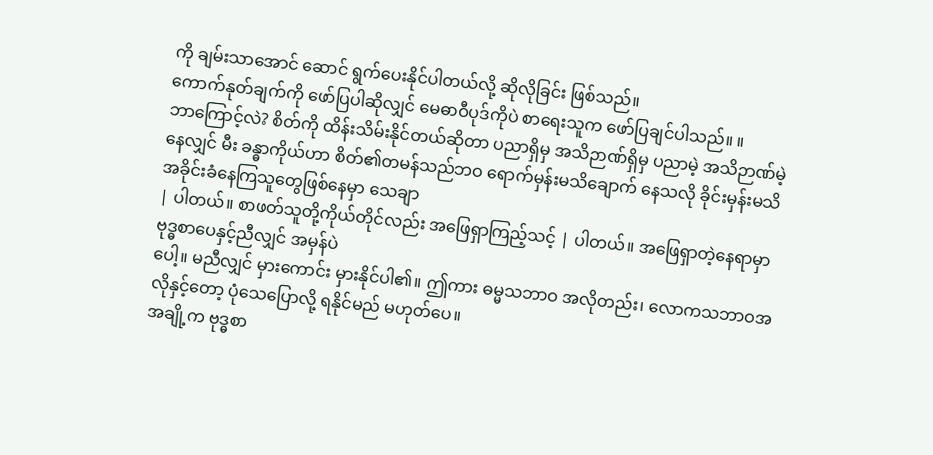ကို ချမ်းသာအောင် ဆောင် ရွက်ပေးနိုင်ပါတယ်လို့ ဆိုလိုခြင်း ဖြစ်သည်။
ကောက်နုတ်ချက်ကို ဖော်ပြပါဆိုလျှင် မေဓာဝီပုဒ်ကိုပဲ စာရေးသူက ဖော်ပြချင်ပါသည်။ ။
ဘာကြောင့်လဲ? စိတ်ကို ထိန်းသိမ်းနိုင်တယ်ဆိုတာ ပညာရှိမှ အသိဉာဏ်ရှိမှ ပညာမဲ့ အသိဉာဏ်မဲ့နေလျှင် မီး ခန္ဓာကိုယ်ဟာ စိတ်၏တမန်သည်ဘဝ ရောက်မှန်းမသိချောက် နေသလို ခိုင်းမှန်းမသိ အခိုင်းခံနေကြသူတွေဖြစ်နေမှာ သေချာ
| ပါတယ်။ စာဖတ်သူတို့ကိုယ်တိုင်လည်း အဖြေရှာကြည့်သင့် | ပါတယ်။ အဖြေရှာတဲ့နေရာမှာ ဗုဒ္ဓစာပေနှင့်ညီလျှင် အမှန်ပဲ
ပေါ့။ မညီလျှင် မှားကောင်း မှားနိုင်ပါ၏။ ဤကား ဓမ္မသဘာဝ အလိုတည်း၊ လောကသဘာဝအလိုနှင့်တော့ ပုံသေပြောလို့ ရနိုင်မည် မဟုတ်ပေ။
အချို့က ဗုဒ္ဓစာ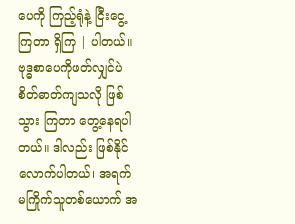ပေကို ကြည့်ရုံနဲ့ ငြီးငွေ့ကြတာ ရှိကြ | ပါတယ်။ ဗုဒ္ဓစာပေကိုဖတ်လျှင်ပဲ စိတ်ဓာတ်ကျသလို ဖြစ်သွား ကြတာ တွေ့နေရပါတယ်။ ဒါလည်း ဖြစ်နိုင်လောက်ပါတယ်၊ အရက် မကြိုက်သူတစ်ယောက် အ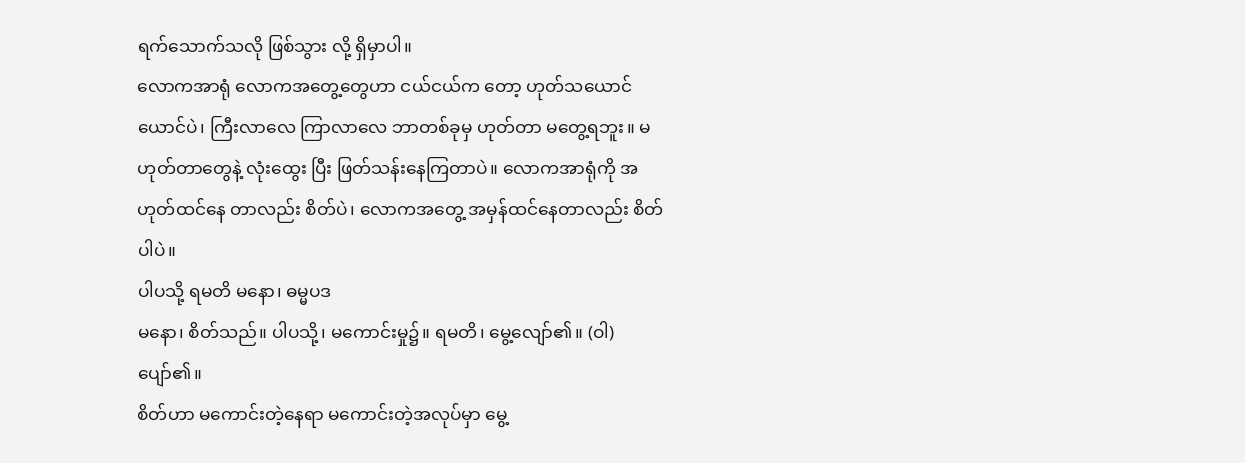ရက်သောက်သလို ဖြစ်သွား လို့ ရှိမှာပါ။
လောကအာရုံ လောကအတွေ့တွေဟာ ငယ်ငယ်က တော့ ဟုတ်သယောင်ယောင်ပဲ၊ ကြီးလာလေ ကြာလာလေ ဘာတစ်ခုမှ ဟုတ်တာ မတွေ့ရဘူး။ မဟုတ်တာတွေနဲ့ လုံးထွေး ပြီး ဖြတ်သန်းနေကြတာပဲ။ လောကအာရုံကို အဟုတ်ထင်နေ တာလည်း စိတ်ပဲ၊ လောကအတွေ့ အမှန်ထင်နေတာလည်း စိတ်ပါပဲ။
ပါပသို့ ရမတိ မနော၊ ဓမ္မပဒ
မနော၊ စိတ်သည်။ ပါပသို့၊ မကောင်းမှု၌။ ရမတိ၊ မွေ့လျော်၏။ (ဝါ) ပျော်၏။
စိတ်ဟာ မကောင်းတဲ့နေရာ မကောင်းတဲ့အလုပ်မှာ မွေ့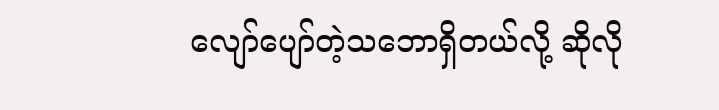လျော်ပျော်တဲ့သဘောရှိတယ်လို့ ဆိုလို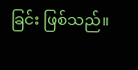ခြင်း ဖြစ်သည်။